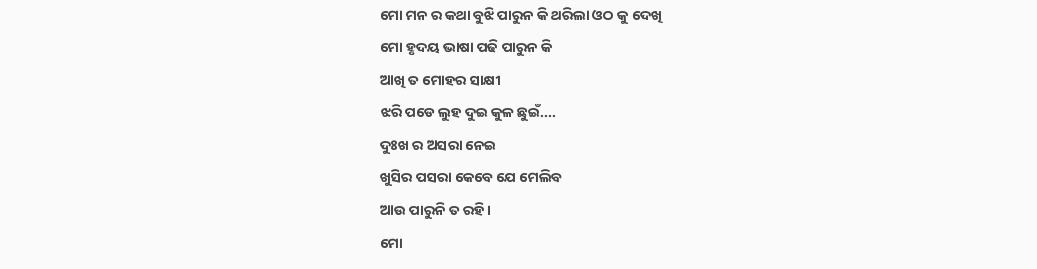ମୋ ମନ ର କଥା ବୁଝି ପାରୁନ କି ଥରିଲା ଓଠ କୁ ଦେଖି
ମୋ ହୃଦୟ ଭାଷା ପଢି ପାରୁନ କି
ଆଖି ତ ମୋହର ସାକ୍ଷୀ
ଝରି ପଡେ ଲୁହ ଦୁଇ କୁଳ ଛୁଇଁ....
ଦୁଃଖ ର ଅସରା ନେଇ
ଖୁସିର ପସରା କେବେ ଯେ ମେଲିବ
ଆଉ ପାରୁନି ତ ରହି।
ମୋ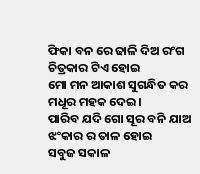ଫିକା ବନ ରେ ଢାଳି ଦିଅ ରଂଗ
ଚିତ୍ରକାର ଟିଏ ହୋଇ
ମୋ ମନ ଆକାଶ ସୁଗନ୍ଧିତ କର
ମଧୂର ମହକ ଦେଇ।
ପାରିବ ଯଦି ଗୋ ସୂର ବନି ଯାଅ
ଝଂକାର ର ତାଳ ହୋଇ
ସବୁଜ ସକାଳ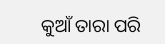କୁଆଁ ତାରା ପରି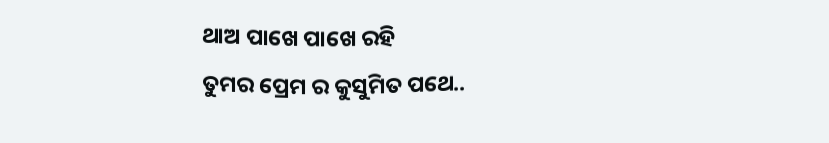ଥାଅ ପାଖେ ପାଖେ ରହି
ତୁମର ପ୍ରେମ ର କୁସୁମିତ ପଥେ..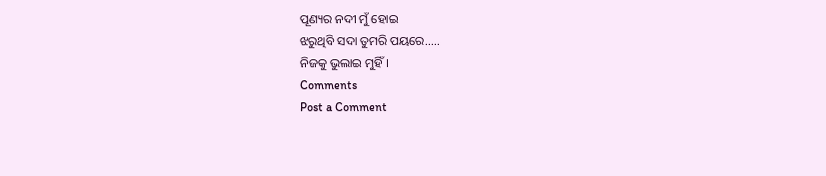ପୂଣ୍ୟର ନଦୀ ମୁଁ ହୋଇ
ଝରୁଥିବି ସଦା ତୁମରି ପୟରେ.....
ନିଜକୁ ଭୁଲାଇ ମୁହିଁ।
Comments
Post a Comment